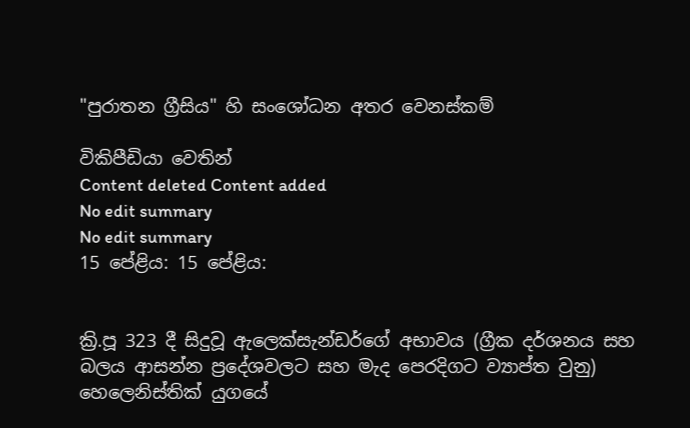"පුරාතන ග්‍රීසිය" හි සංශෝධන අතර වෙනස්කම්

විකිපීඩියා වෙතින්
Content deleted Content added
No edit summary
No edit summary
15 පේළිය: 15 පේළිය:


ක්‍රි.පූ 323 දී සිදුවූ ඇලෙක්සැන්ඩර්ගේ අභාවය (ග්‍රීක දර්ශනය සහ බලය ආසන්න ප්‍රදේශවලට සහ මැද පෙරදිගට ව්‍යාප්ත වුනු) හෙලෙනිස්තික් යුගයේ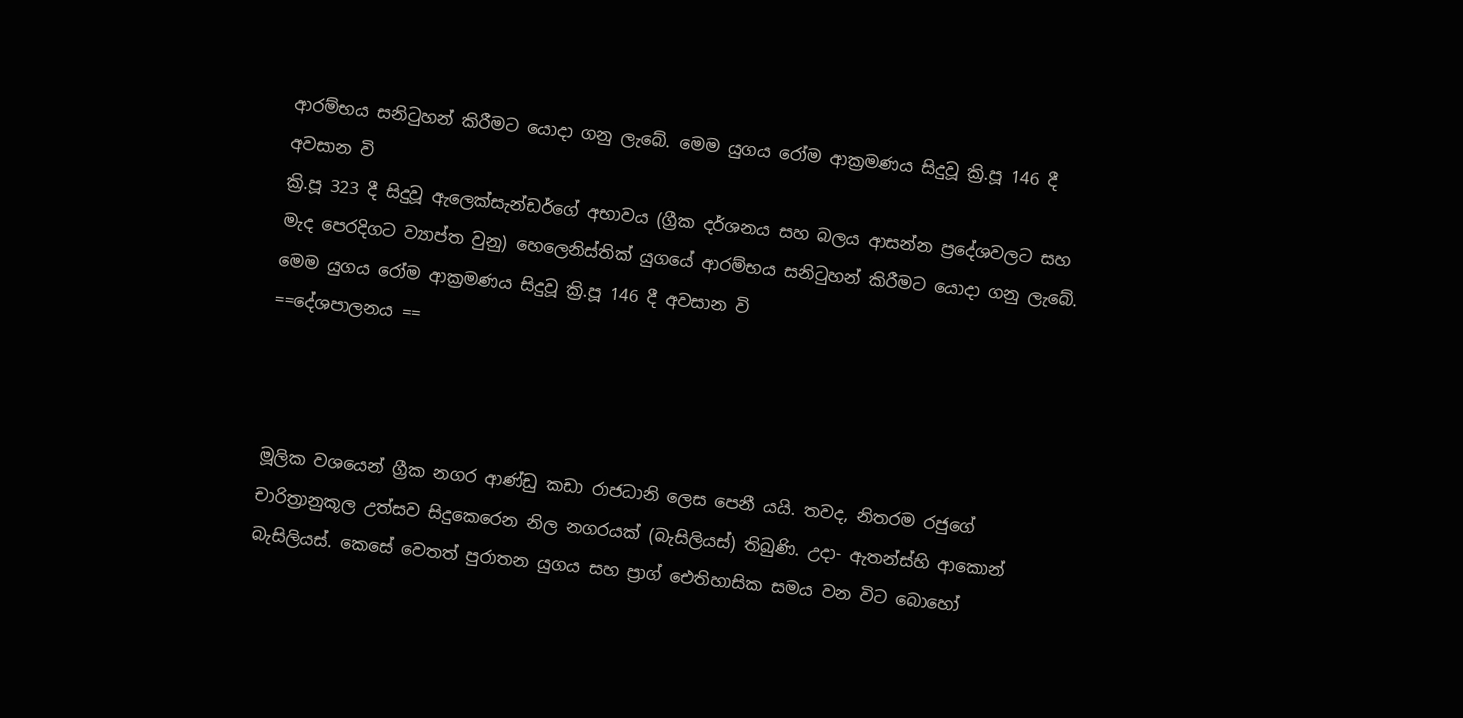ආරම්භය සනිටුහන් කිරීමට යොදා ගනු ලැබේ. මෙම යුගය රෝම ආක්‍රමණය සිදුවූ ක්‍රි.පූ 146 දී අවසාන වි
ක්‍රි.පූ 323 දී සිදුවූ ඇලෙක්සැන්ඩර්ගේ අභාවය (ග්‍රීක දර්ශනය සහ බලය ආසන්න ප්‍රදේශවලට සහ මැද පෙරදිගට ව්‍යාප්ත වුනු) හෙලෙනිස්තික් යුගයේ ආරම්භය සනිටුහන් කිරීමට යොදා ගනු ලැබේ. මෙම යුගය රෝම ආක්‍රමණය සිදුවූ ක්‍රි.පූ 146 දී අවසාන වි
==දේශපාලනය ==



මූලික වශයෙන් ග්‍රීක නගර ආණ්ඩු කඩා රාජධානි ලෙස පෙනී යයි. තවද, නිතරම රජුගේ චාරිත්‍රානුකූල උත්සව සිදුකෙරෙන නිල නගරයක් (බැසිලියස්) තිබුණි. උදා- ඇතන්ස්හි ආකොන් බැසිලියස්. කෙසේ වෙතත් පුරාතන යුගය සහ ප්‍රාග් ඓතිහාසික සමය වන විට බොහෝ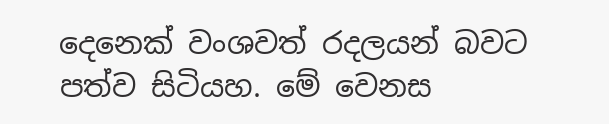දෙනෙක් වංශවත් රදලයන් බවට පත්ව සිටියහ. මේ වෙනස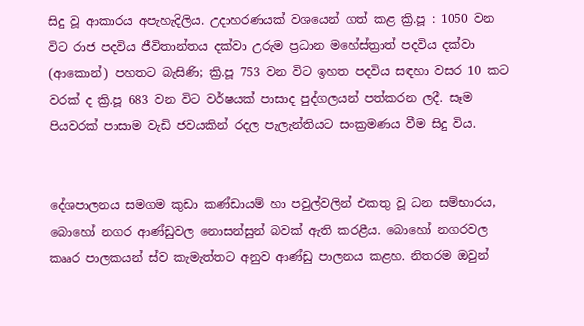සිදු වූ ආකාරය අපැහැදිලිය. උදාහරණයක් වශයෙන් ගත් කළ ක්‍රි.පූ : 1050 වන විට රාජ පදවිය ජීවිතාන්තය දක්වා උරුම ප්‍රධාන මහේස්ත්‍රාත් පදවිය දක්වා (ආකොන්) පහතට බැසිණි; ක්‍රි.පූ 753 වන විට ඉහත පදවිය සඳහා වසර 10 කට වරක් ද ක්‍රි.පූ 683 වන විට වර්ෂයක් පාසාද පුද්ගලයන් පත්කරන ලදී. සෑම පියවරක් පාසාම වැඩි ජවයකින් රදල පැලැන්තියට සංක්‍රමණය වීම සිදු විය.


දේශපාලනය සමගම කුඩා කණ්ඩායම් හා පවුල්වලින් එකතු වූ ධන සම්භාරය, බොහෝ නගර ආණ්ඩුවල නොසන්සුන් බවක් ඇති කරළීය. බොහෝ නගරවල කෲර පාලකයන් ස්ව කැමැත්තට අනුව ආණ්ඩු පාලනය කළහ. නිතරම ඔවුන්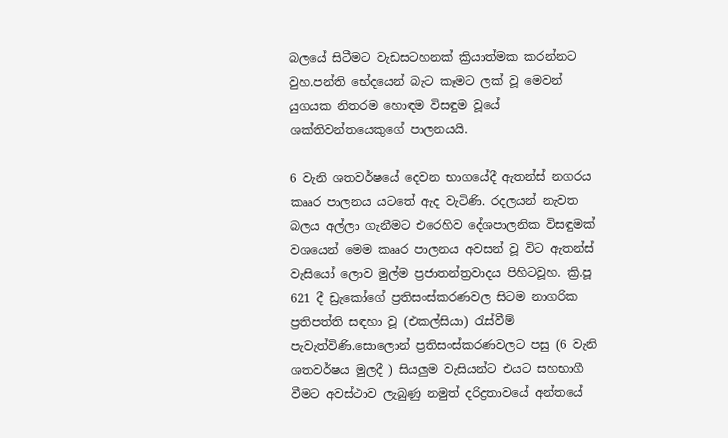බලයේ සිටීමට වැඩසටහනක් ක්‍රියාත්මක කරන්නට වුහ.පන්ති භේදයෙන් බැට කෑමට ලක් වූ මෙවන් යුගයක නිතරම හොඳම විසඳුම වූයේ ශක්තිවන්තයෙකුගේ පාලනයයි.

6 වැනි ශතවර්ෂයේ දෙවන භාගයේදී ඇතන්ස් නගරය කෲර පාලනය යටතේ ඇද වැටිණි. රදලයන් නැවත බලය අල්ලා ගැනීමට එරෙහිව දේශපාලනික විසඳුමක් වශයෙන් මෙම කෲර පාලනය අවසන් වූ විට ඇතන්ස් වැසියෝ ලොව මුල්ම ප්‍රජාතන්ත්‍රවාදය පිහිටවූහ. ක්‍රි.පූ 621 දී ඩ්‍රැකෝගේ ප්‍රතිසංස්කරණවල සිටම නාගරික ප්‍රතිපත්ති සඳහා වූ (එකල්සියා) රැස්වීම් පැවැත්විණි.සොලොන් ප්‍රතිසංස්කරණවලට පසු (6 වැනි ශතවර්ෂය මුලදී ) සියලුම වැසියන්ට එයට සහභාගී වීමට අවස්ථාව ලැබුණු නමුත් දරිද්‍රතාවයේ අන්තයේ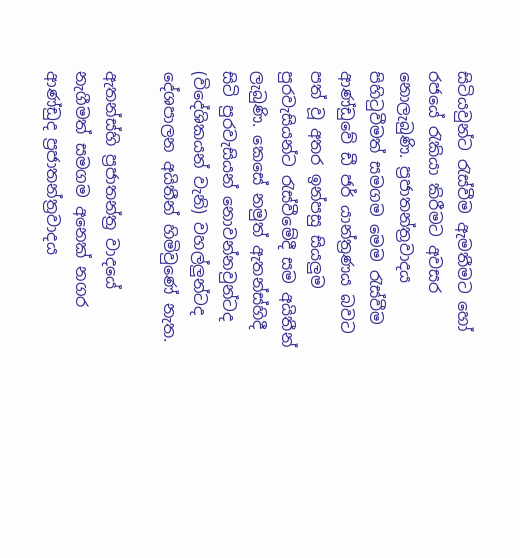සිටියවුන්ට රැස්වීම ඇමතීමට හෝ රජයේ රැකියා කිරීමට අවසර නොලැබුණි. ප්‍රජාතන්ත්‍රවාදය පිහිටුවීමත් සමගම මෙම රැස්වීම ආණ්ඩුවේ ඩී ජර් යාන්ත්‍රණය බවට පත් වූ අතර ඉන්පසු සියලුම පුරවැසියන්ට රැස්වීමේදී සම අයිතීන් ලැබුණි. කෙසේ නමුත් ඇතන්ස්හිදී සිටි පුරවැසියන් නොවන්නවුන්ටද (විදේශිකයන් වැනි) වහල්ලුන්ටද දේශපාලන අයිතීන් හිමිවුණේ නැත.

ඇතන්ස්හි ප්‍රජාතන්ත්‍ර වාදයේ නැගීමත් සමගම අනෙක් නගර ආණ්ඩුද ප්‍රජාතන්ත්‍රවාදය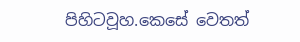පිහිටවූහ.කෙසේ වෙතත්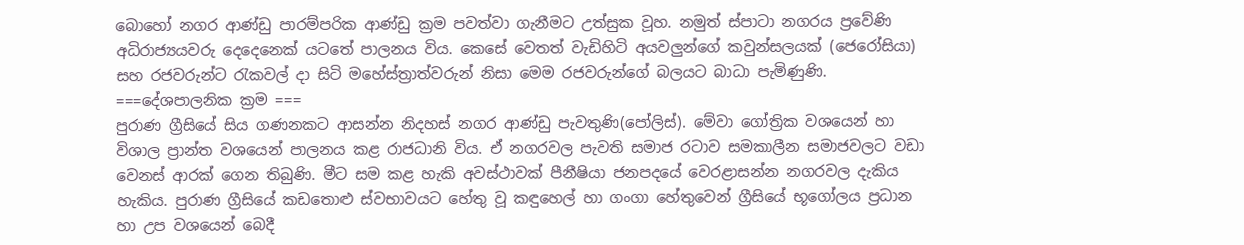බොහෝ නගර ආණ්ඩු පාරම්පරික ආණ්ඩු ක්‍රම පවත්වා ගැනීමට උත්සුක වූහ. නමුත් ස්පාටා නගරය ප්‍රවේණි අධිරාජ්‍යයවරු දෙදෙනෙක් යටතේ පාලනය විය. කෙසේ වෙතත් වැඩිහිටි අයවලුන්ගේ කවුන්සලයක් (ජෙරෝසියා) සහ රජවරුන්ට රැකවල් දා සිටි මහේස්ත්‍රාත්වරුන් නිසා මෙම රජවරුන්ගේ බලයට බාධා පැමිණුණි.
===දේශපාලනික ක්‍රම ===
පුරාණ ග්‍රීසියේ සිය ගණනකට ආසන්න නිදහස් නගර ආණ්ඩු පැවතුණි(පෝලිස්). මේවා ගෝත්‍රික වශයෙන් හා විශාල ප්‍රාන්ත වශයෙන් පාලනය කළ රාජධානි විය. ඒ නගරවල පැවති සමාජ රටාව සමකාලීන සමාජවලට වඩා වෙනස් ආරක් ගෙන තිබුණි. මීට සම කළ හැකි අවස්ථාවක් පීනීෂියා ජනපදයේ වෙරළාසන්න නගරවල දැකිය හැකිය. පුරාණ ග්‍රීසියේ කඩතොළු ස්වභාවයට හේතු වූ කඳුහෙල් හා ගංගා හේතුවෙන් ග්‍රීසියේ භූගෝලය ප්‍රධාන හා උප වශයෙන් බෙදී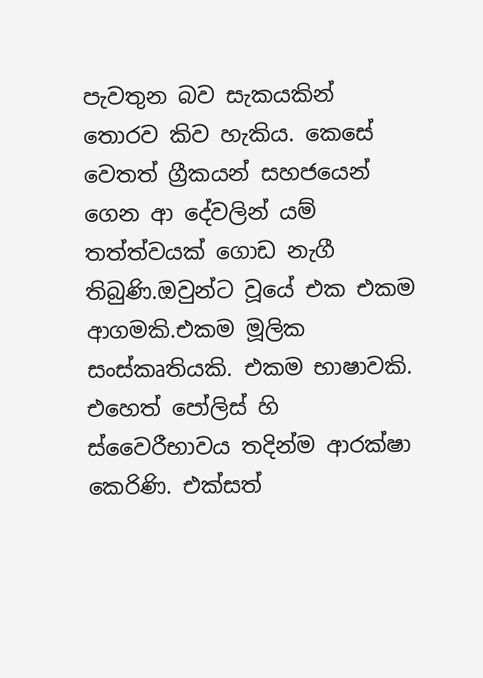පැවතුන බව සැකයකින් තොරව කිව හැකිය. කෙසේ වෙතත් ග්‍රීකයන් සහජයෙන් ගෙන ආ දේවලින් යම් තත්ත්වයක් ගොඩ නැගී තිබුණි.ඔවුන්ට වූයේ එක එකම ආගමකි.එකම මූලික සංස්කෘතියකි. එකම භාෂාවකි. එහෙත් පෝලිස් හි ස්වෛරීභාවය තදින්ම ආරක්ෂා කෙරිණි. එක්සත්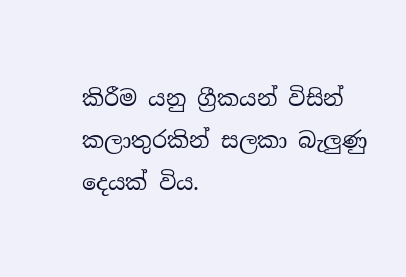කිරීම යනු ග්‍රීකයන් විසින් කලාතුරකින් සලකා බැලුණු දෙයක් විය.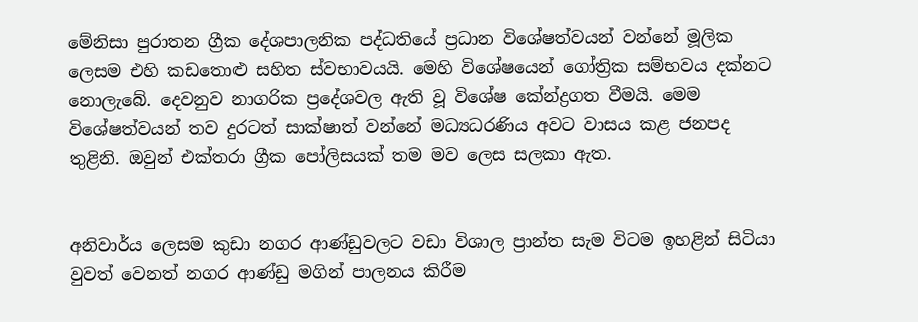මේනිසා පුරාතන ග්‍රීක දේශපාලනික පද්ධතියේ ප්‍රධාන විශේෂත්වයන් වන්නේ මූලික ලෙසම එහි කඩතොළු සහිත ස්වභාවයයි. මෙහි විශේෂයෙන් ගෝත්‍රික සම්භවය දක්නට නොලැබේ. දෙවනුව නාගරික ප්‍රදේශවල ඇති වූ විශේෂ කේන්ද්‍රගත වීමයි. මෙම විශේෂත්වයන් තව දුරටත් සාක්ෂාත් වන්නේ මධ්‍යධරණිය අවට වාසය කළ ජනපද තුළිනි. ඔවුන් එක්තරා ග්‍රීක පෝලිසයක් තම මව ලෙස සලකා ඇත.


අනිවාර්ය ලෙසම කුඩා නගර ආණ්ඩුවලට වඩා විශාල ප්‍රාන්ත සැම විටම ඉහළින් සිටියා වුවත් වෙනත් නගර ආණ්ඩු මගින් පාලනය කිරීම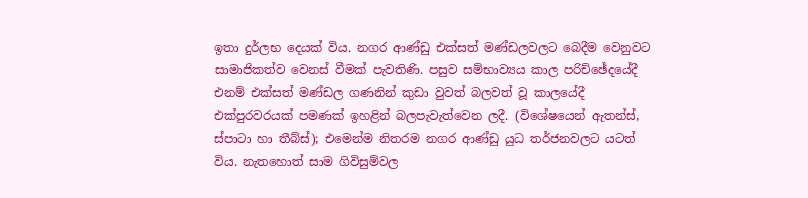ඉතා දුර්ලභ දෙයක් විය. නගර ආණ්ඩු එක්සත් මණ්ඩලවලට බෙදීම වෙනුවට සාමාජිකත්ව වෙනස් වීමක් පැවතිණි. පසුව සම්භාව්‍යය කාල පරිච්ඡේදයේදී එනම් එක්සත් මණ්ඩල ගණනින් කුඩා වුවත් බලවත් වූ කාලයේදී එක්පුරවරයක් පමණක් ඉහළින් බලපැවැත්වෙන ලදී. (විශේෂයෙන් ඇතන්ස්, ස්පාටා හා තීබ්ස්); එමෙන්ම නිතරම නගර ආණ්ඩු යුධ තර්ජනවලට යටත් විය. නැතහොත් සාම ගිවිසුම්වල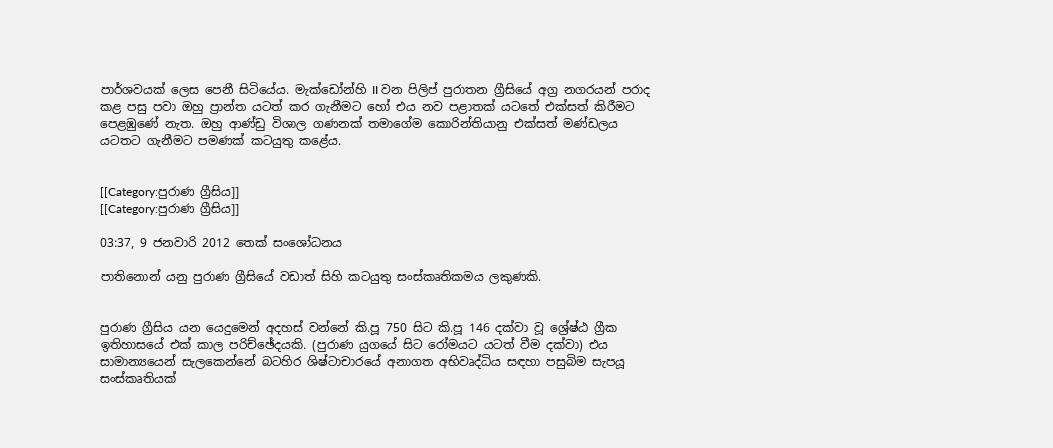පාර්ශවයක් ලෙස පෙනී සිටියේය. මැක්ඩෝන්හි II වන පිලිප් පුරාතන ග්‍රීසියේ අග්‍ර නගරයන් පරාද කළ පසු පවා ඔහු ප්‍රාන්ත යටත් කර ගැනීමට හෝ එය නව පළාතක් යටතේ එක්සත් කිරීමට පෙළඹුණේ නැත. ඔහු ආණ්ඩු විශාල ගණනක් තමාගේම කොරින්තියානු එක්සත් මණ්ඩලය යටතට ගැනීමට පමණක් කටයුතු කළේය.


[[Category:පුරාණ ග්‍රීසිය]]
[[Category:පුරාණ ග්‍රීසිය]]

03:37, 9 ජනවාරි 2012 තෙක් සංශෝධනය

පාතිනොන් යනු පුරාණ ග්‍රීසියේ වඩාත් සිහි කටයුතු සංස්කෘතිකමය ලකුණකි.


පුරාණ ග්‍රීසිය යන යෙදුමෙන් අදහස් වන්නේ කි.පූ 750 සිට කි.පූ 146 දක්වා වූ ශ්‍රේෂ්ඨ ග්‍රීක ඉතිහාසයේ එක් කාල පරිච්ඡේදයකි. (පුරාණ යුගයේ සිට රෝමයට යටත් වීම දක්වා) එය සාමාන්‍යයෙන් සැලකෙන්නේ බටහිර ශිෂ්ටාචාරයේ අනාගත අභිවෘද්ධිය සඳහා පසුබිම සැපයූ සංස්කෘතියක්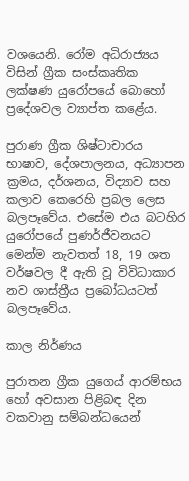වශයෙනි. රෝම අධිරාජ්‍යය විසින් ග්‍රීක සංස්කෘතික ලක්ෂණ යුරෝපයේ බොහෝ ප්‍රදේශවල ව්‍යාප්ත කළේය.

පුරාණ ග්‍රීක ශිෂ්ටාචාරය භාෂාව, දේශපාලනය, අධ්‍යාපන ක්‍රමය, දර්ශනය, විද්‍යාව සහ කලාව කෙරෙහි ප්‍රබල ලෙස බලපෑවේය. එසේම එය බටහිර යුරෝපයේ පුණර්ජීවනයට මෙන්ම නැවතත් 18, 19 ශත වර්ෂවල දී ඇති වූ විවිධාකාර නව ශාස්ත්‍රීය ප්‍රබෝධයටත් බලපෑවේය.

කාල නිර්ණය

පුරාතන ග්‍රීක යුග‍ෙය් ආරම්භය හෝ අවසාන පිළිබඳ දින වකවානු සම්බන්ධයෙන්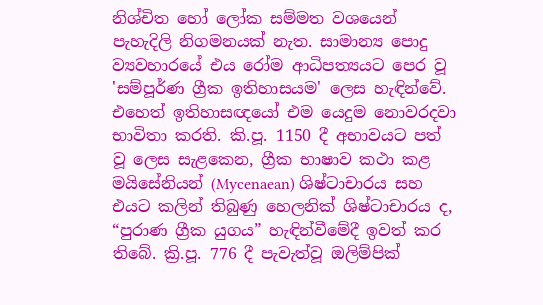නිශ්චිත හෝ ලෝක සම්මත වශයෙන් පැහැදිලි නිගමනයක් නැත. සාමාන්‍ය පොදු ව්‍යවහාරයේ එය රෝම ආධිපත්‍යයට පෙර වූ 'සම්පූර්ණ ග්‍රීක ඉතිහාසයම' ලෙස හැඳින්වේ. එහෙත් ඉතිහාසඥයෝ එම යෙදුම නොවරදවා භාවිතා කරති. කි.පූ. 1150 දී අභාවයට පත් වූ ලෙස සැළකෙන, ග්‍රීක භාෂාව කථා කළ මයිසේනියන් (Mycenaean) ශිෂ්ටාචාරය සහ එයට කලින් තිබුණු හෙලනික් ශිෂ්ටාචාරය ද, “පුරාණ ග්‍රීක යුගය” හැඳින්වීමේදී ඉවත් කර තිබේ. ක්‍රි.පූ. 776 දී පැවැත්වූ ඔලිම්පික්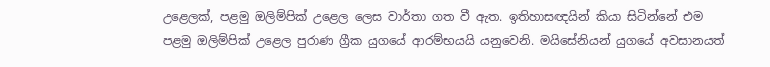උළෙලක්, පළමු ඔලිම්පික් උළෙල ලෙස වාර්තා ගත වී ඇත. ඉතිහාසඥයින් කියා සිටින්නේ එම පළමු ඔලිම්පික් උළෙල පුරාණ ග්‍රීක යුගයේ ආරම්භයයි යනුවෙනි. මයිසේනියන් යුගයේ අවසානයත්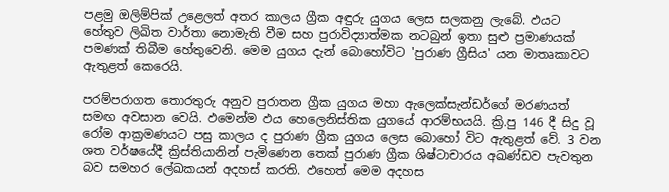පළමු ඔලිම්පික් උළෙලත් අතර කාලය ග්‍රීක අඳුරු යුගය ලෙස සලකනු ලැබේ. ඵයට හේතුව ලිඛිත වාර්තා නොමැති වීම සහ පුරාවිද්‍යාත්මක නටබුන් ඉතා සුළු ප්‍රමාණයක් පමණක් තිබීම හේතුවෙනි. මෙම යුගය දැන් බොහෝවිට 'පුරාණ ග්‍රීසිය' යන මාතෘකාවට ඇතුළත් කෙරෙයි.

පරම්පරාගත තොරතුරු අනුව පුරාතන ග්‍රීක යුගය මහා ඇලෙක්සැන්ඩර්ගේ මරණයත් සමඟ අවසාන වෙයි. ඵමෙන්ම ඵය හෙලෙනිස්තික යුගයේ ආරම්භයයි. ක්‍රි.පු 146 දී සිදු වූ රෝම ආක්‍රමණයට පසු කාලය ද පුරාණ ග්‍රීක යුගය ලෙස බොහෝ විට ඇතුළත් වේ. 3 වන ශත වර්ෂයේදී ක්‍රිස්තියානින් පැමිණෙන තෙක් පුරාණ ග්‍රීක ශිෂ්ටාචාරය අඛණ්ඩව පැවතුන බව සමහර ලේඛකයන් අදහස් කරති. ඵහෙත් මෙම අදහස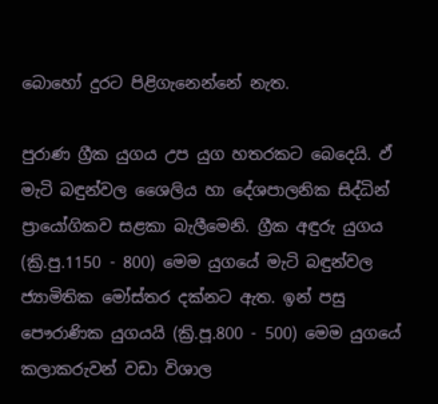බොහෝ දුරට පිළිගැනෙන්නේ නැත.

පුරාණ ග්‍රීක යුගය උප යුග හතරකට බෙදෙයි. ඵ් මැටි බඳුන්වල ශෛලිය හා දේශපාලනික සිද්ධින් ප්‍රායෝගිකව සළකා බැලීමෙනි. ග්‍රීක අඳුරු යුගය (ක්‍රි.පු.1150 - 800) මෙම යුගයේ මැටි බඳුන්වල ජ්‍යාමිතික මෝස්තර දක්නට ඇත. ඉන් පසු පෞරාණික යුගයයි (ක්‍රි.පූ.800 - 500) මෙම යුගයේ කලාකරුවන් වඩා විශාල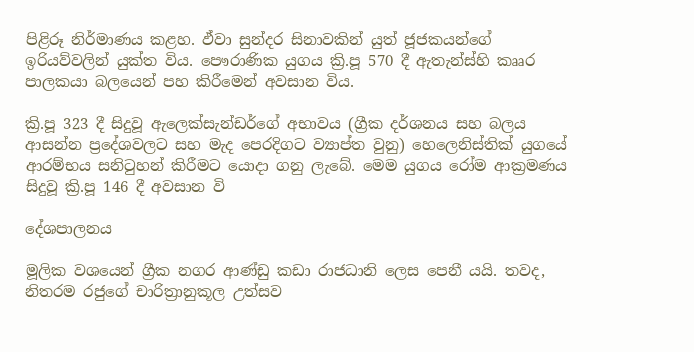පිළිරූ නිර්මාණය කළහ. ඵ්වා සුන්දර සිනාවකින් යුත් ජූජකයන්ගේ ඉරියව්වලින් යුක්ත විය. පෞරාණික යුගය ක්‍රි.පූ 570 දී ඇතැන්ස්හි කෲර පාලකයා බලයෙන් පහ කිරීමෙන් අවසාන විය.

ක්‍රි.පූ 323 දී සිදුවූ ඇලෙක්සැන්ඩර්ගේ අභාවය (ග්‍රීක දර්ශනය සහ බලය ආසන්න ප්‍රදේශවලට සහ මැද පෙරදිගට ව්‍යාප්ත වුනු) හෙලෙනිස්තික් යුගයේ ආරම්භය සනිටුහන් කිරීමට යොදා ගනු ලැබේ. මෙම යුගය රෝම ආක්‍රමණය සිදුවූ ක්‍රි.පූ 146 දී අවසාන වි

දේශපාලනය

මූලික වශයෙන් ග්‍රීක නගර ආණ්ඩු කඩා රාජධානි ලෙස පෙනී යයි. තවද, නිතරම රජුගේ චාරිත්‍රානුකූල උත්සව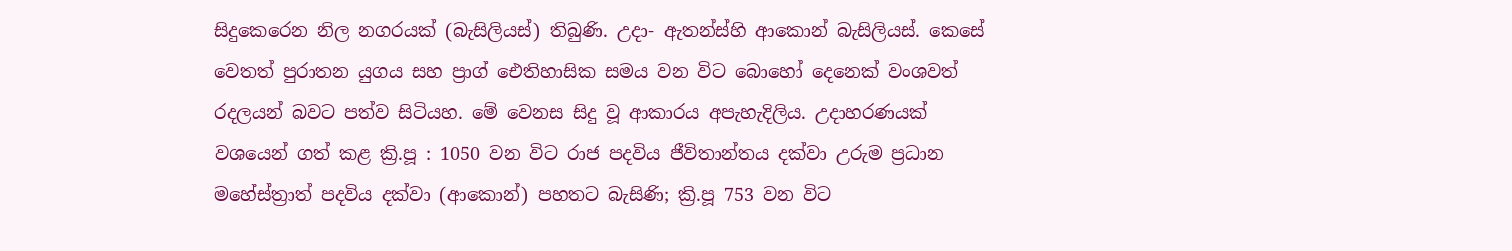සිදුකෙරෙන නිල නගරයක් (බැසිලියස්) තිබුණි. උදා- ඇතන්ස්හි ආකොන් බැසිලියස්. කෙසේ වෙතත් පුරාතන යුගය සහ ප්‍රාග් ඓතිහාසික සමය වන විට බොහෝ දෙනෙක් වංශවත් රදලයන් බවට පත්ව සිටියහ. මේ වෙනස සිදු වූ ආකාරය අපැහැදිලිය. උදාහරණයක් වශයෙන් ගත් කළ ක්‍රි.පූ : 1050 වන විට රාජ පදවිය ජීවිතාන්තය දක්වා උරුම ප්‍රධාන මහේස්ත්‍රාත් පදවිය දක්වා (ආකොන්) පහතට බැසිණි; ක්‍රි.පූ 753 වන විට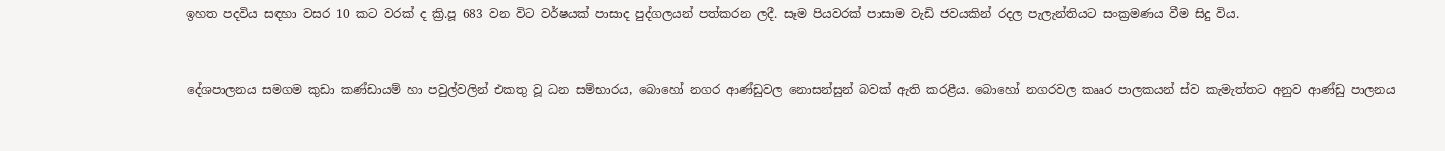ඉහත පදවිය සඳහා වසර 10 කට වරක් ද ක්‍රි.පූ 683 වන විට වර්ෂයක් පාසාද පුද්ගලයන් පත්කරන ලදී. සෑම පියවරක් පාසාම වැඩි ජවයකින් රදල පැලැන්තියට සංක්‍රමණය වීම සිදු විය.


දේශපාලනය සමගම කුඩා කණ්ඩායම් හා පවුල්වලින් එකතු වූ ධන සම්භාරය, බොහෝ නගර ආණ්ඩුවල නොසන්සුන් බවක් ඇති කරළීය. බොහෝ නගරවල කෲර පාලකයන් ස්ව කැමැත්තට අනුව ආණ්ඩු පාලනය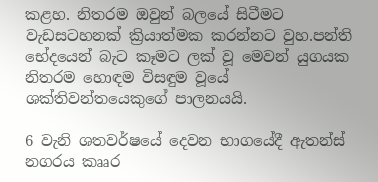කළහ. නිතරම ඔවුන් බලයේ සිටීමට වැඩසටහනක් ක්‍රියාත්මක කරන්නට වුහ.පන්ති භේදයෙන් බැට කෑමට ලක් වූ මෙවන් යුගයක නිතරම හොඳම විසඳුම වූයේ ශක්තිවන්තයෙකුගේ පාලනයයි.

6 වැනි ශතවර්ෂයේ දෙවන භාගයේදී ඇතන්ස් නගරය කෲර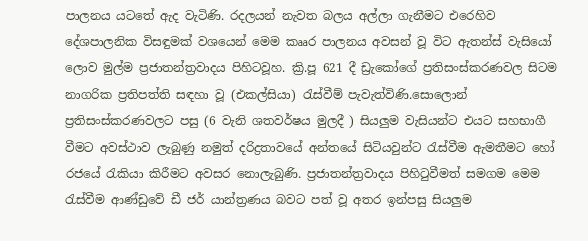පාලනය යටතේ ඇද වැටිණි. රදලයන් නැවත බලය අල්ලා ගැනීමට එරෙහිව දේශපාලනික විසඳුමක් වශයෙන් මෙම කෲර පාලනය අවසන් වූ විට ඇතන්ස් වැසියෝ ලොව මුල්ම ප්‍රජාතන්ත්‍රවාදය පිහිටවූහ. ක්‍රි.පූ 621 දී ඩ්‍රැකෝගේ ප්‍රතිසංස්කරණවල සිටම නාගරික ප්‍රතිපත්ති සඳහා වූ (එකල්සියා) රැස්වීම් පැවැත්විණි.සොලොන් ප්‍රතිසංස්කරණවලට පසු (6 වැනි ශතවර්ෂය මුලදී ) සියලුම වැසියන්ට එයට සහභාගී වීමට අවස්ථාව ලැබුණු නමුත් දරිද්‍රතාවයේ අන්තයේ සිටියවුන්ට රැස්වීම ඇමතීමට හෝ රජයේ රැකියා කිරීමට අවසර නොලැබුණි. ප්‍රජාතන්ත්‍රවාදය පිහිටුවීමත් සමගම මෙම රැස්වීම ආණ්ඩුවේ ඩී ජර් යාන්ත්‍රණය බවට පත් වූ අතර ඉන්පසු සියලුම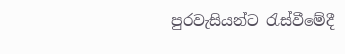පුරවැසියන්ට රැස්වීමේදී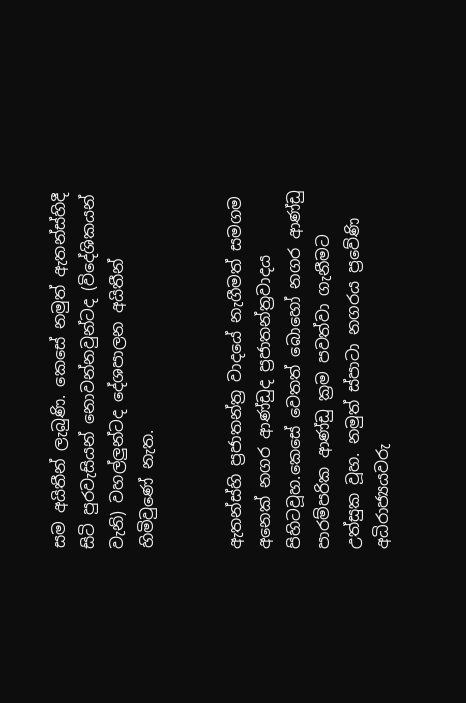සම අයිතීන් ලැබුණි. කෙසේ නමුත් ඇතන්ස්හිදී සිටි පුරවැසියන් නොවන්නවුන්ටද (විදේශිකයන් වැනි) වහල්ලුන්ටද දේශපාලන අයිතීන් හිමිවුණේ නැත.


ඇතන්ස්හි ප්‍රජාතන්ත්‍ර වාදයේ නැගීමත් සමගම අනෙක් නගර ආණ්ඩුද ප්‍රජාතන්ත්‍රවාදය පිහිටවූහ.කෙසේ වෙතත් බොහෝ නගර ආණ්ඩු පාරම්පරික ආණ්ඩු ක්‍රම පවත්වා ගැනීමට උත්සුක වූහ. නමුත් ස්පාටා නගරය ප්‍රවේණි අධිරාජ්‍යයවරු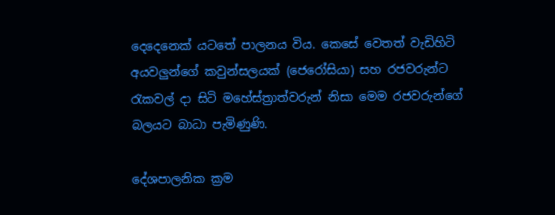දෙදෙනෙක් යටතේ පාලනය විය. කෙසේ වෙතත් වැඩිහිටි අයවලුන්ගේ කවුන්සලයක් (ජෙරෝසියා) සහ රජවරුන්ට රැකවල් දා සිටි මහේස්ත්‍රාත්වරුන් නිසා මෙම රජවරුන්ගේ බලයට බාධා පැමිණුණි.

දේශපාලනික ක්‍රම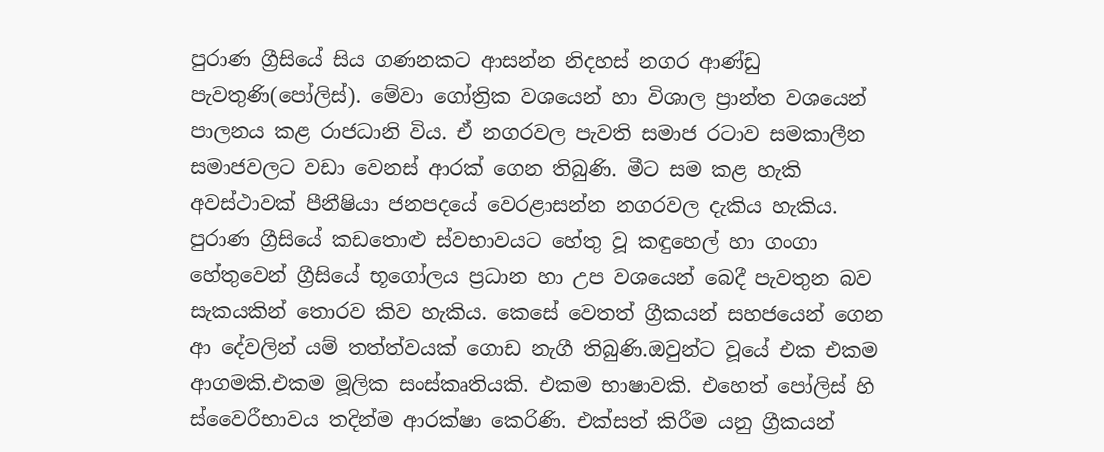පුරාණ ග්‍රීසියේ සිය ගණනකට ආසන්න නිදහස් නගර ආණ්ඩු පැවතුණි(පෝලිස්). මේවා ගෝත්‍රික වශයෙන් හා විශාල ප්‍රාන්ත වශයෙන් පාලනය කළ රාජධානි විය. ඒ නගරවල පැවති සමාජ රටාව සමකාලීන සමාජවලට වඩා වෙනස් ආරක් ගෙන තිබුණි. මීට සම කළ හැකි අවස්ථාවක් පීනීෂියා ජනපදයේ වෙරළාසන්න නගරවල දැකිය හැකිය. පුරාණ ග්‍රීසියේ කඩතොළු ස්වභාවයට හේතු වූ කඳුහෙල් හා ගංගා හේතුවෙන් ග්‍රීසියේ භූගෝලය ප්‍රධාන හා උප වශයෙන් බෙදී පැවතුන බව සැකයකින් තොරව කිව හැකිය. කෙසේ වෙතත් ග්‍රීකයන් සහජයෙන් ගෙන ආ දේවලින් යම් තත්ත්වයක් ගොඩ නැගී තිබුණි.ඔවුන්ට වූයේ එක එකම ආගමකි.එකම මූලික සංස්කෘතියකි. එකම භාෂාවකි. එහෙත් පෝලිස් හි ස්වෛරීභාවය තදින්ම ආරක්ෂා කෙරිණි. එක්සත් කිරීම යනු ග්‍රීකයන්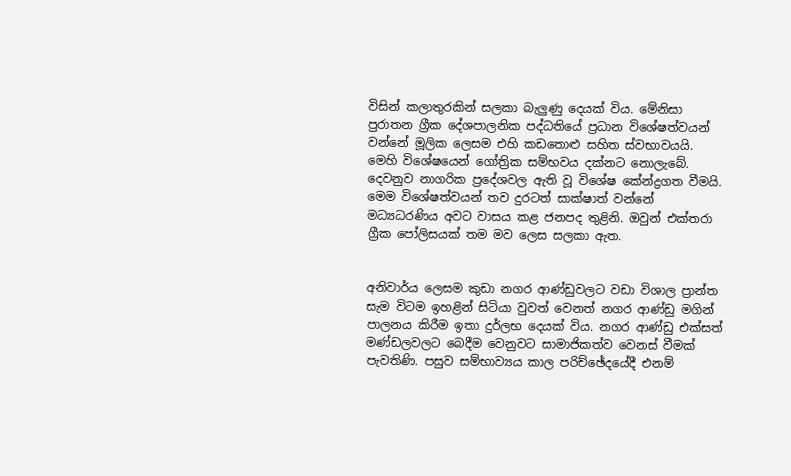විසින් කලාතුරකින් සලකා බැලුණු දෙයක් විය. මේනිසා පුරාතන ග්‍රීක දේශපාලනික පද්ධතියේ ප්‍රධාන විශේෂත්වයන් වන්නේ මූලික ලෙසම එහි කඩතොළු සහිත ස්වභාවයයි. මෙහි විශේෂයෙන් ගෝත්‍රික සම්භවය දක්නට නොලැබේ. දෙවනුව නාගරික ප්‍රදේශවල ඇති වූ විශේෂ කේන්ද්‍රගත වීමයි. මෙම විශේෂත්වයන් තව දුරටත් සාක්ෂාත් වන්නේ මධ්‍යධරණිය අවට වාසය කළ ජනපද තුළිනි. ඔවුන් එක්තරා ග්‍රීක පෝලිසයක් තම මව ලෙස සලකා ඇත.


අනිවාර්ය ලෙසම කුඩා නගර ආණ්ඩුවලට වඩා විශාල ප්‍රාන්ත සැම විටම ඉහළින් සිටියා වුවත් වෙනත් නගර ආණ්ඩු මගින් පාලනය කිරීම ඉතා දුර්ලභ දෙයක් විය. නගර ආණ්ඩු එක්සත් මණ්ඩලවලට බෙදීම වෙනුවට සාමාජිකත්ව වෙනස් වීමක් පැවතිණි. පසුව සම්භාව්‍යය කාල පරිච්ඡේදයේදී එනම්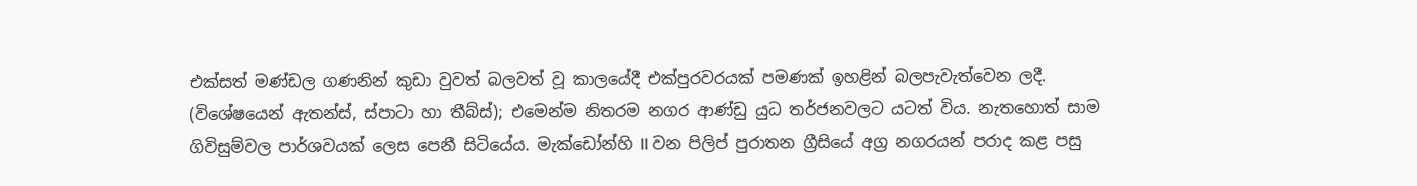එක්සත් මණ්ඩල ගණනින් කුඩා වුවත් බලවත් වූ කාලයේදී එක්පුරවරයක් පමණක් ඉහළින් බලපැවැත්වෙන ලදී. (විශේෂයෙන් ඇතන්ස්, ස්පාටා හා තීබ්ස්); එමෙන්ම නිතරම නගර ආණ්ඩු යුධ තර්ජනවලට යටත් විය. නැතහොත් සාම ගිවිසුම්වල පාර්ශවයක් ලෙස පෙනී සිටියේය. මැක්ඩෝන්හි II වන පිලිප් පුරාතන ග්‍රීසියේ අග්‍ර නගරයන් පරාද කළ පසු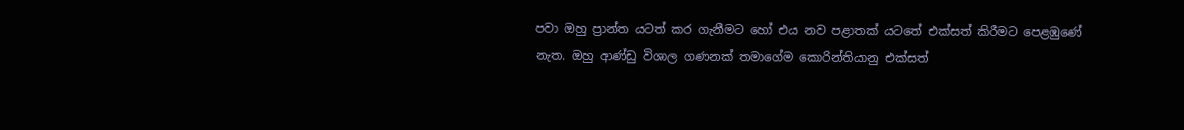පවා ඔහු ප්‍රාන්ත යටත් කර ගැනීමට හෝ එය නව පළාතක් යටතේ එක්සත් කිරීමට පෙළඹුණේ නැත. ඔහු ආණ්ඩු විශාල ගණනක් තමාගේම කොරින්තියානු එක්සත්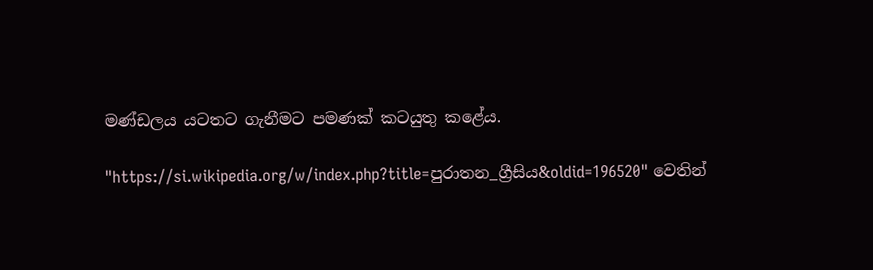මණ්ඩලය යටතට ගැනීමට පමණක් කටයුතු කළේය.

"https://si.wikipedia.org/w/index.php?title=පුරාතන_ග්‍රීසිය&oldid=196520" වෙතින්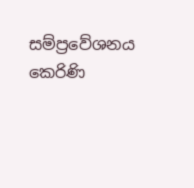සම්ප්‍රවේශනය කෙරිණි